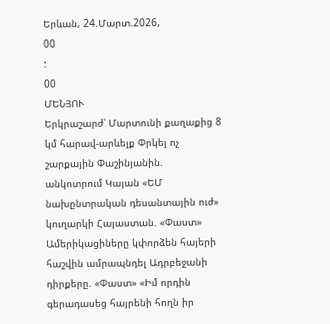Երևան, 24.Մարտ.2026,
00
:
00
ՄԵՆՅՈՒ
Երկրաշարժ՝ Մարտունի քաղաքից 8 կմ հարավ-արևելք Փրկել ոչ շարքային Փաշինյանին. անկոտրում Կայան «ԵՄ նախընտրական դեսանտային ուժ» կուղարկի Հայաստան. «Փաստ» Ամերիկացիները կփորձեն հայերի հաշվին ամրապնդել Ադրբեջանի դիրքերը. «Փաստ» «Իմ որդին գերադասեց հայրենի հողն իր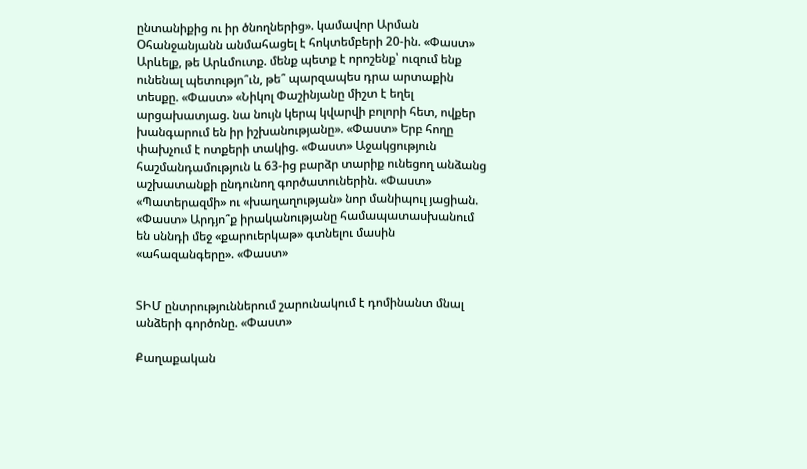ընտանիքից ու իր ծնողներից». կամավոր Արման Օհանջանյանն անմահացել է հոկտեմբերի 20-ին. «Փաստ» Արևելք, թե Արևմուտք. մենք պետք է որոշենք՝ ուզում ենք ունենալ պետությո՞ւն, թե՞ պարզապես դրա արտաքին տեսքը. «Փաստ» «Նիկոլ Փաշինյանը միշտ է եղել արցախատյաց. նա նույն կերպ կվարվի բոլորի հետ, ովքեր խանգարում են իր իշխանությանը». «Փաստ» Երբ հողը փախչում է ոտքերի տակից. «Փաստ» Աջակցություն հաշմանդամություն և 63-ից բարձր տարիք ունեցող անձանց աշխատանքի ընդունող գործատուներին. «Փաստ» «Պատերազմի» ու «խաղաղության» նոր մանիպուլ յացիան. «Փաստ» Արդյո՞ք իրականությանը համապատասխանում են սննդի մեջ «քարուերկաթ» գտնելու մասին «ահազանգերը». «Փաստ»


ՏԻՄ ընտրություններում շարունակում է դոմինանտ մնալ անձերի գործոնը. «Փաստ»

Քաղաքական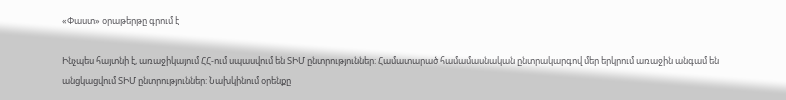«Փաստ» օրաթերթը գրում է

Ինչպես հայտնի է, առաջիկայում ՀՀ-ում սպասվում են ՏԻՄ ընտրություններ: Համատարած համամասնական ընտրակարգով մեր երկրում առաջին անգամ են անցկացվում ՏԻՄ ընտրություններ: Նախկինում օրենքը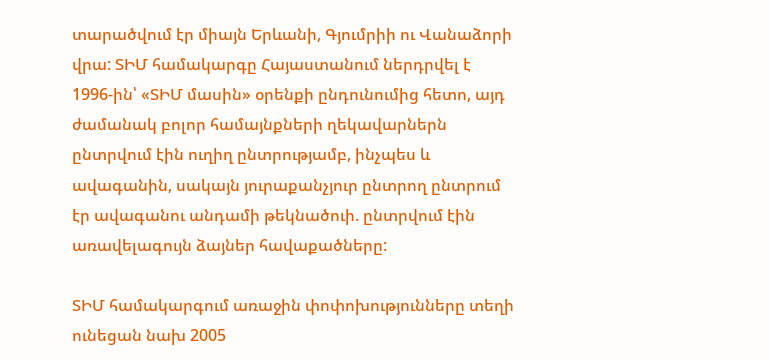տարածվում էր միայն Երևանի, Գյումրիի ու Վանաձորի վրա: ՏԻՄ համակարգը Հայաստանում ներդրվել է 1996-ին՝ «ՏԻՄ մասին» օրենքի ընդունումից հետո, այդ ժամանակ բոլոր համայնքների ղեկավարներն ընտրվում էին ուղիղ ընտրությամբ, ինչպես և ավագանին, սակայն յուրաքանչյուր ընտրող ընտրում էր ավագանու անդամի թեկնածուի. ընտրվում էին առավելագույն ձայներ հավաքածները:

ՏԻՄ համակարգում առաջին փոփոխությունները տեղի ունեցան նախ 2005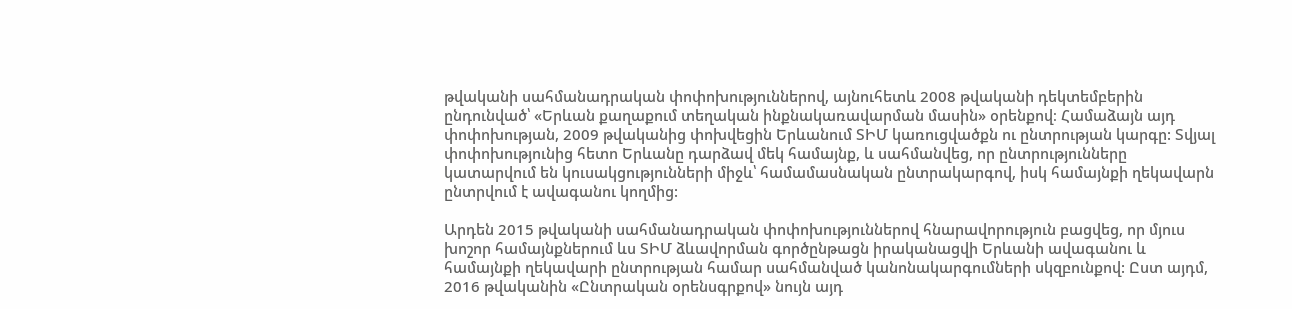թվականի սահմանադրական փոփոխություններով, այնուհետև 2008 թվականի դեկտեմբերին ընդունված՝ «Երևան քաղաքում տեղական ինքնակառավարման մասին» օրենքով։ Համաձայն այդ փոփոխության, 2009 թվականից փոխվեցին Երևանում ՏԻՄ կառուցվածքն ու ընտրության կարգը: Տվյալ փոփոխությունից հետո Երևանը դարձավ մեկ համայնք, և սահմանվեց, որ ընտրությունները կատարվում են կուսակցությունների միջև՝ համամասնական ընտրակարգով, իսկ համայնքի ղեկավարն ընտրվում է ավագանու կողմից:

Արդեն 2015 թվականի սահմանադրական փոփոխություններով հնարավորություն բացվեց, որ մյուս խոշոր համայնքներում ևս ՏԻՄ ձևավորման գործընթացն իրականացվի Երևանի ավագանու և համայնքի ղեկավարի ընտրության համար սահմանված կանոնակարգումների սկզբունքով: Ըստ այդմ, 2016 թվականին «Ընտրական օրենսգրքով» նույն այդ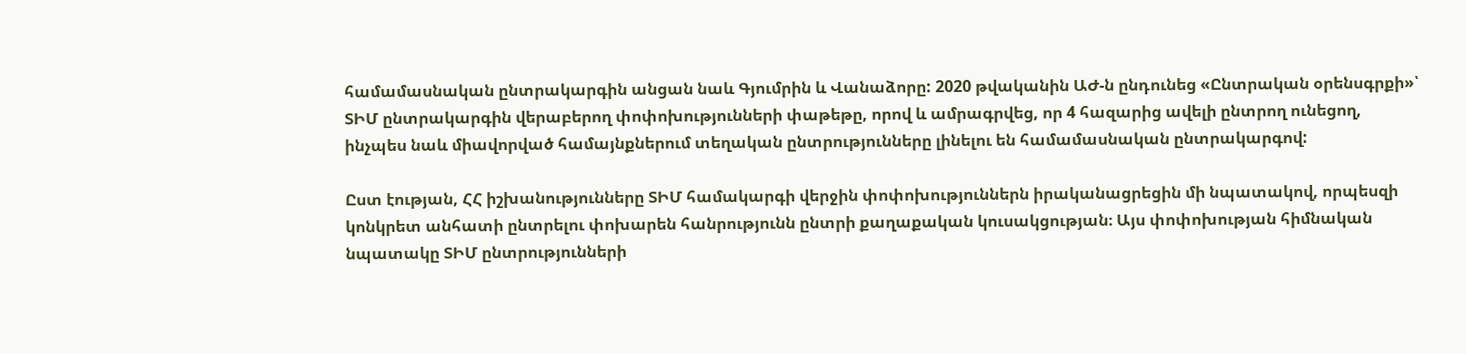համամասնական ընտրակարգին անցան նաև Գյումրին և Վանաձորը: 2020 թվականին ԱԺ-ն ընդունեց «Ընտրական օրենսգրքի»՝ ՏԻՄ ընտրակարգին վերաբերող փոփոխությունների փաթեթը, որով և ամրագրվեց, որ 4 հազարից ավելի ընտրող ունեցող, ինչպես նաև միավորված համայնքներում տեղական ընտրությունները լինելու են համամասնական ընտրակարգով:

Ըստ էության, ՀՀ իշխանությունները ՏԻՄ համակարգի վերջին փոփոխություններն իրականացրեցին մի նպատակով, որպեսզի կոնկրետ անհատի ընտրելու փոխարեն հանրությունն ընտրի քաղաքական կուսակցության։ Այս փոփոխության հիմնական նպատակը ՏԻՄ ընտրությունների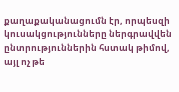քաղաքականացումն էր, որպեսզի կուսակցությունները ներգրավվեն ընտրություններին հստակ թիմով, այլ ոչ թե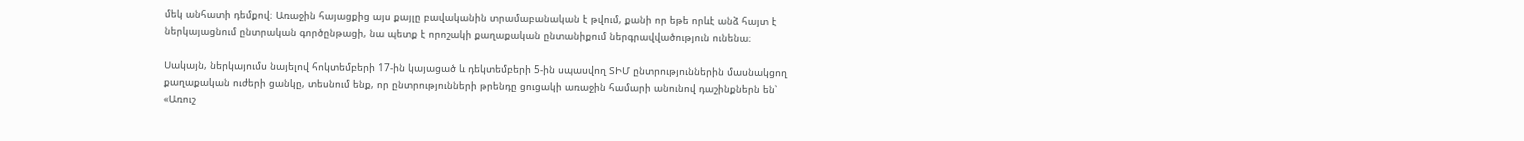մեկ անհատի դեմքով։ Առաջին հայացքից այս քայլը բավականին տրամաբանական է թվում, քանի որ եթե որևէ անձ հայտ է ներկայացնում ընտրական գործընթացի, նա պետք է որոշակի քաղաքական ընտանիքում ներգրավվածություն ունենա։

Սակայն, ներկայումս նայելով հոկտեմբերի 17-ին կայացած և դեկտեմբերի 5-ին սպասվող ՏԻՄ ընտրություններին մասնակցող քաղաքական ուժերի ցանկը, տեսնում ենք, որ ընտրությունների թրենդը ցուցակի առաջին համարի անունով դաշինքներն են՝ «Առուշ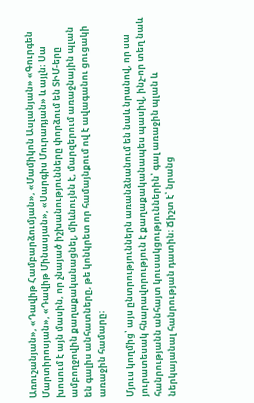Առուշանյան», «Դավիթ Համբարձումյան», «Մամիկոն Ասլանյան» «Գուրգեն Մարտիրոսյան», «Դավիթ Մինասյան», «Սարգիս Մուրադյան» և այլն։ Սա խոսում է այն մասին, որ չնայած իշխանությունները փորձում են ՏԻՄ-երը ամբողջովին քաղաքականացնել, միևնույնն է, մարզերում առաջնային պլան են գալիս անհատները, թե կոնկրետ որ համայնքում ով է ավագանու ցուցակի առաջին համարը։

Մյուս կողմից՝ այս ընտրություններն առանձնանում են նաև նրանով, որ սա յուրատեսակ հնարավորություն է քաղաքականապես պասիվ, ինչ-որ տեղ նաև հանրությանն անհայտ կուսակցություններին՝ գալ առաջին պլան և ներկայանալ հանրության դատին։ Ճիշտ է՝ նրանց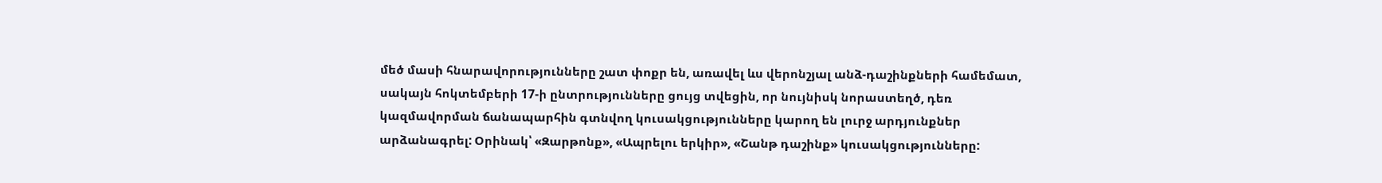մեծ մասի հնարավորությունները շատ փոքր են, առավել ևս վերոնշյալ անձ-դաշինքների համեմատ, սակայն հոկտեմբերի 17-ի ընտրությունները ցույց տվեցին, որ նույնիսկ նորաստեղծ, դեռ կազմավորման ճանապարհին գտնվող կուսակցությունները կարող են լուրջ արդյունքներ արձանագրել: Օրինակ՝ «Զարթոնք», «Ապրելու երկիր», «Շանթ դաշինք» կուսակցությունները: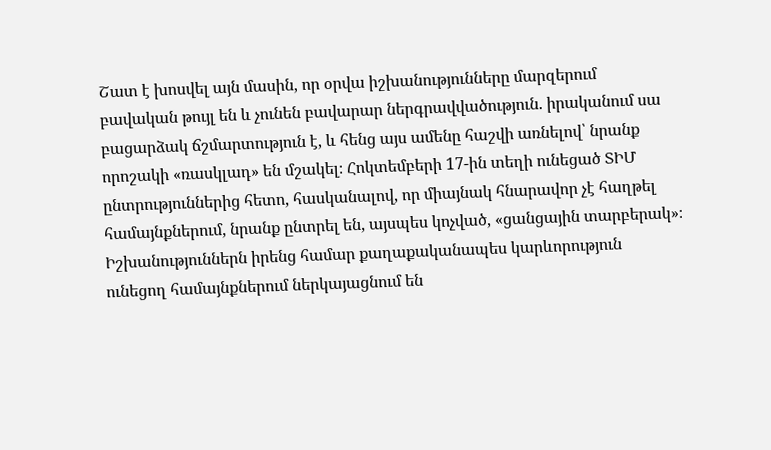Շատ է խոսվել այն մասին, որ օրվա իշխանությունները մարզերում բավական թույլ են և չունեն բավարար ներգրավվածություն. իրականում սա բացարձակ ճշմարտություն է, և հենց այս ամենը հաշվի առնելով՝ նրանք որոշակի «ռասկլադ» են մշակել։ Հոկտեմբերի 17-ին տեղի ունեցած ՏԻՄ ընտրություններից հետո, հասկանալով, որ միայնակ հնարավոր չէ հաղթել համայնքներում, նրանք ընտրել են, այսպես կոչված, «ցանցային տարբերակ»։ Իշխանություններն իրենց համար քաղաքականապես կարևորություն ունեցող համայնքներում ներկայացնում են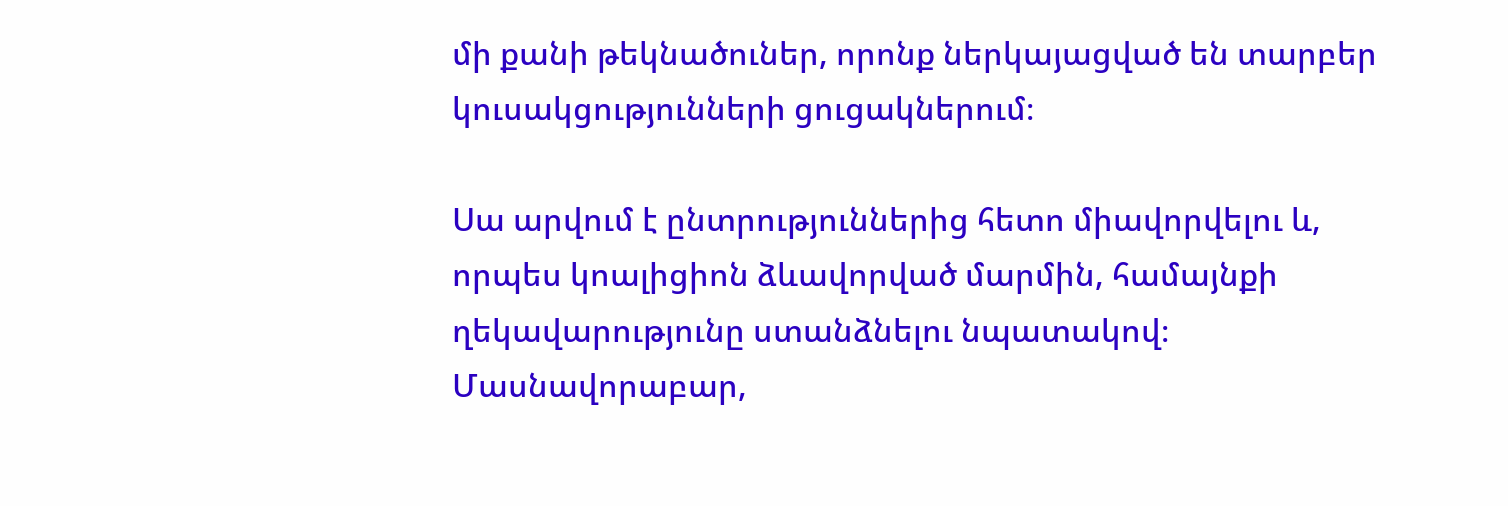մի քանի թեկնածուներ, որոնք ներկայացված են տարբեր կուսակցությունների ցուցակներում։

Սա արվում է ընտրություններից հետո միավորվելու և, որպես կոալիցիոն ձևավորված մարմին, համայնքի ղեկավարությունը ստանձնելու նպատակով։ Մասնավորաբար,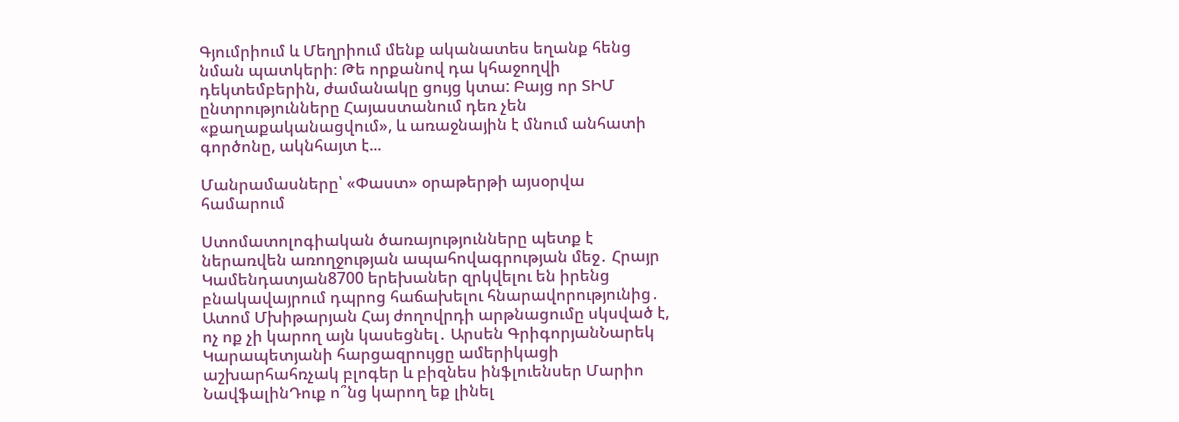Գյումրիում և Մեղրիում մենք ականատես եղանք հենց նման պատկերի։ Թե որքանով դա կհաջողվի դեկտեմբերին, ժամանակը ցույց կտա: Բայց որ ՏԻՄ ընտրությունները Հայաստանում դեռ չեն «քաղաքականացվում», և առաջնային է մնում անհատի գործոնը, ակնհայտ է...

Մանրամասները՝ «Փաստ» օրաթերթի այսօրվա համարում

Ստոմատոլոգիական ծառայությունները պետք է ներառվեն առողջության ապահովագրության մեջ․ Հրայր Կամենդատյան8700 երեխաներ զրկվելու են իրենց բնակավայրում դպրոց հաճախելու հնարավորությունից․ Ատոմ Մխիթարյան Հայ ժողովրդի արթնացումը սկսված է, ոչ ոք չի կարող այն կասեցնել․ Արսեն ԳրիգորյանՆարեկ Կարապետյանի հարցազրույցը ամերիկացի աշխարհահռչակ բլոգեր և բիզնես ինֆլուենսեր Մարիո ՆավֆալինԴուք ո՞նց կարող եք լինել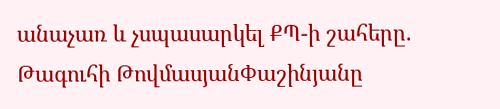անաչառ և չսպասարկել ՔՊ-ի շահերը. Թագուհի ԹովմասյանՓաշինյանը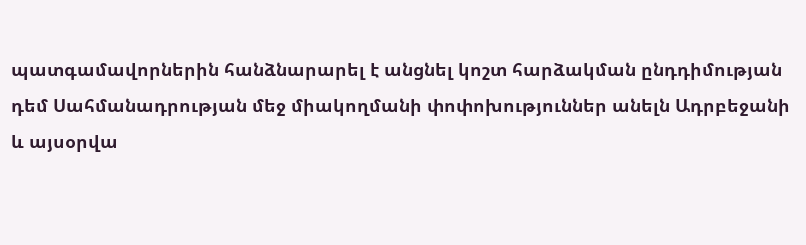պատգամավորներին հանձնարարել է անցնել կոշտ հարձակման ընդդիմության դեմ Սահմանադրության մեջ միակողմանի փոփոխություններ անելն Ադրբեջանի և այսօրվա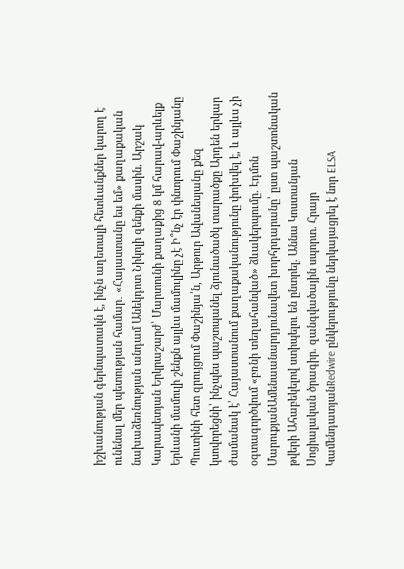իշխանության գերնպատակն է, ինչն աղետալի հետևանքներ կարող է ունենալ մեր պետության համար․ «Հայաստանը ես եմ» քաղաքական նախաձեռնության անդամ Անեկդոտ Նիկոլի զենքի մասին. Արշակ Կարապետյան Երկրաշարժ՝ Մարտունի քաղաքից 8 կմ հարավ-արևելք Երևանի մամուլի շենքն այլևս մամուլինը չէ Ի՞նչ էր փնտրում Փաշինյանը Պուտինի հետ զրույցում Փաշինյա՛ն, Արթուր Ավանեսյանը քեզ կսովորեցնի՝ ինչպես պաշտպանել ձյունածածկ տարածքը Արդեն երկար ժամանակ է՝ Հայաստանում քաղաքականությունը փոխվել է, և այլևս չի օգտագործվում «բռնի տեղահանված» ձևակերպումը. Էդմոն ՄարուքյանԱմենաանարդյունավետ խորհրդարանը՝ ըստ պաշտոնական թվերի Ահաբեկելով ստիպելու են ընտրել. Աննա Կոստանյան Սոցիալական ծրագիր. զանգվածային սպորտ. Հրայր ԿամենդատյանRedwire ընկերությունը ներկայացրել է նոր ELSA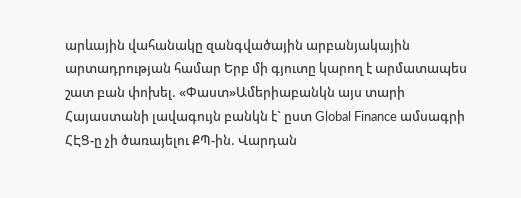արևային վահանակը զանգվածային արբանյակային արտադրության համար Երբ մի գյուտը կարող է արմատապես շատ բան փոխել. «Փաստ»Ամերիաբանկն այս տարի Հայաստանի լավագույն բանկն է` ըստ Global Finance ամսագրի ՀԷՑ-ը չի ծառայելու ՔՊ-ին. Վարդան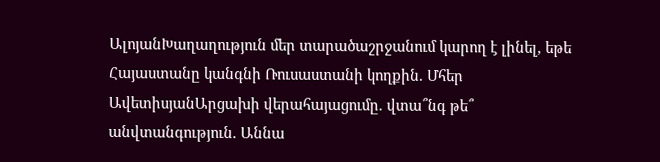ԱլոյանԽաղաղություն մեր տարածաշրջանում կարող է լինել, եթե Հայաստանը կանգնի Ռուսաստանի կողքին. Մհեր ԱվետիսյանԱրցախի վերահայացումը. վտա՞նգ թե՞ անվտանգություն. Աննա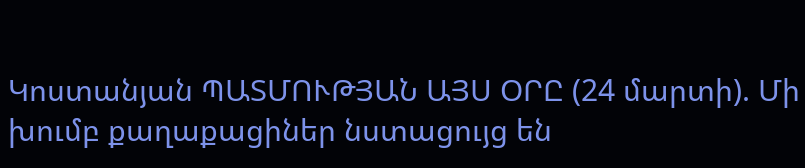Կոստանյան ՊԱՏՄՈՒԹՅԱՆ ԱՅՍ ՕՐԸ (24 մարտի). Մի խումբ քաղաքացիներ նստացույց են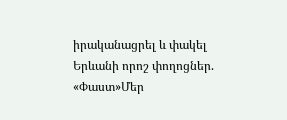իրականացրել և փակել Երևանի որոշ փողոցներ. «Փաստ»Մեր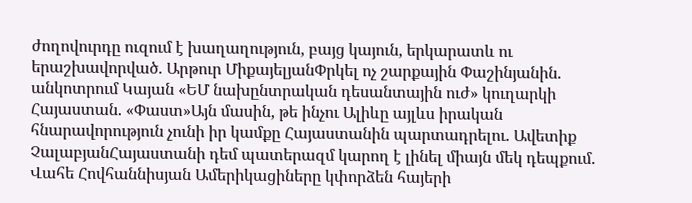ժողովուրդը ուզում է խաղաղություն, բայց կայուն, երկարատև ու երաշխավորված. Արթուր ՄիքայելյանՓրկել ոչ շարքային Փաշինյանին. անկոտրում Կայան «ԵՄ նախընտրական դեսանտային ուժ» կուղարկի Հայաստան. «Փաստ»Այն մասին, թե ինչու Ալիևը այլևս իրական հնարավորություն չունի իր կամքը Հայաստանին պարտադրելու. Ավետիք ՉալաբյանՀայաստանի դեմ պատերազմ կարող է լինել միայն մեկ դեպքում. Վահե Հովհաննիսյան Ամերիկացիները կփորձեն հայերի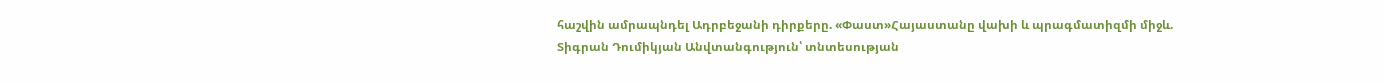հաշվին ամրապնդել Ադրբեջանի դիրքերը. «Փաստ»Հայաստանը վախի և պրագմատիզմի միջև. Տիգրան Դումիկյան Անվտանգություն՝ տնտեսության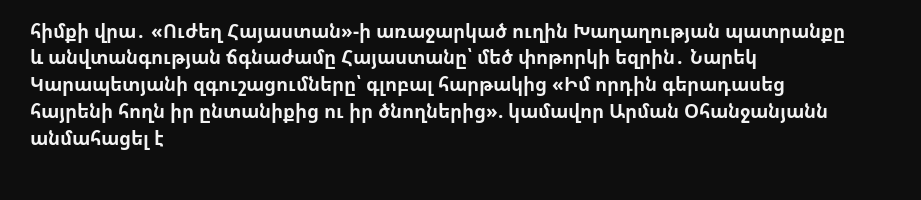հիմքի վրա․ «Ուժեղ Հայաստան»-ի առաջարկած ուղին Խաղաղության պատրանքը և անվտանգության ճգնաժամը Հայաստանը՝ մեծ փոթորկի եզրին․ Նարեկ Կարապետյանի զգուշացումները՝ գլոբալ հարթակից «Իմ որդին գերադասեց հայրենի հողն իր ընտանիքից ու իր ծնողներից». կամավոր Արման Օհանջանյանն անմահացել է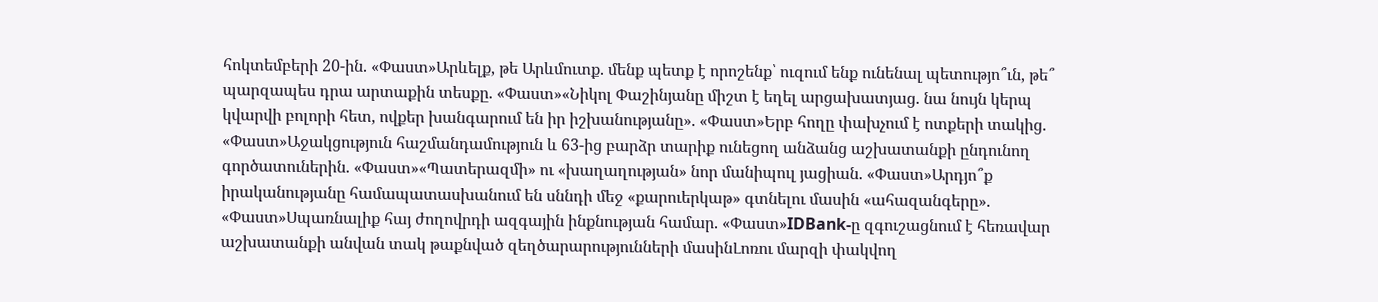հոկտեմբերի 20-ին. «Փաստ»Արևելք, թե Արևմուտք. մենք պետք է որոշենք՝ ուզում ենք ունենալ պետությո՞ւն, թե՞ պարզապես դրա արտաքին տեսքը. «Փաստ»«Նիկոլ Փաշինյանը միշտ է եղել արցախատյաց. նա նույն կերպ կվարվի բոլորի հետ, ովքեր խանգարում են իր իշխանությանը». «Փաստ»Երբ հողը փախչում է ոտքերի տակից. «Փաստ»Աջակցություն հաշմանդամություն և 63-ից բարձր տարիք ունեցող անձանց աշխատանքի ընդունող գործատուներին. «Փաստ»«Պատերազմի» ու «խաղաղության» նոր մանիպուլ յացիան. «Փաստ»Արդյո՞ք իրականությանը համապատասխանում են սննդի մեջ «քարուերկաթ» գտնելու մասին «ահազանգերը». «Փաստ»Սպառնալիք հայ ժողովրդի ազգային ինքնության համար. «Փաստ»IDBank-ը զգուշացնում է հեռավար աշխատանքի անվան տակ թաքնված զեղծարարությունների մասինԼոռու մարզի փակվող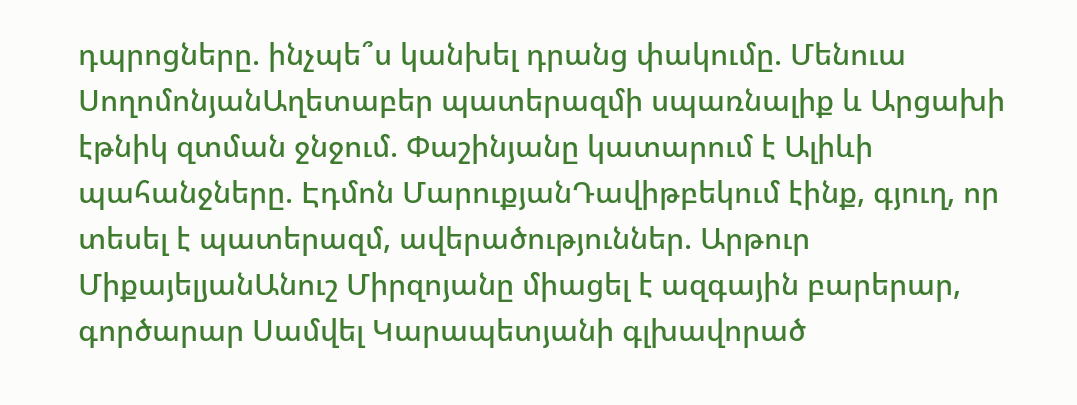դպրոցները. ինչպե՞ս կանխել դրանց փակումը. Մենուա ՍողոմոնյանԱղետաբեր պատերազմի սպառնալիք և Արցախի էթնիկ զտման ջնջում. Փաշինյանը կատարում է Ալիևի պահանջները. Էդմոն ՄարուքյանԴավիթբեկում էինք, գյուղ, որ տեսել է պատերազմ, ավերածություններ. Արթուր ՄիքայելյանԱնուշ Միրզոյանը միացել է ազգային բարերար, գործարար Սամվել Կարապետյանի գլխավորած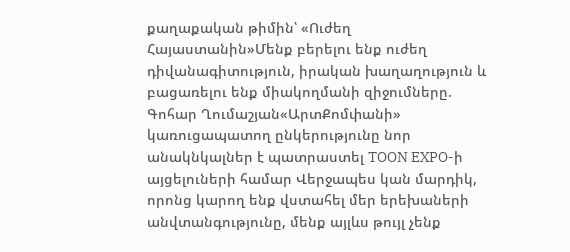քաղաքական թիմին՝ «Ուժեղ Հայաստանին»Մենք բերելու ենք ուժեղ դիվանագիտություն, իրական խաղաղություն և բացառելու ենք միակողմանի զիջումները. Գոհար Ղումաշյան«ԱրտՔոմփանի» կառուցապատող ընկերությունը նոր անակնկալներ է պատրաստել TOON EXPO-ի այցելուների համար Վերջապես կան մարդիկ, որոնց կարող ենք վստահել մեր երեխաների անվտանգությունը, մենք այլևս թույլ չենք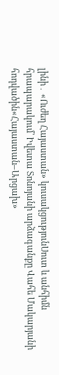լինի․ «Ուժեղ Հայաստան» կուսակցությունՍուտ և անհիմն հրապարակում՝ Իվետա Տոնոյանի արձագանքը Վահե Մակարյանի հոդվածին«Հայաստան–Արցախ»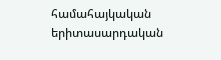համահայկական երիտասարդական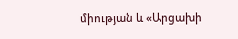միության և «Արցախի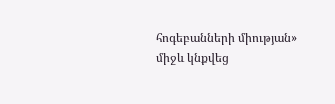հոգեբանների միության» միջև կնքվեց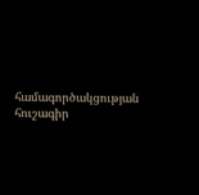համագործակցության հուշագիր